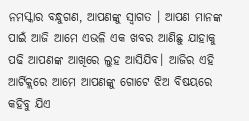ନମସ୍କାର ବନ୍ଧୁଗଣ, ଆପଣଙ୍କୁ ସ୍ଵାଗତ । ଆପଣ ମାନଙ୍କ ପାଇଁ ଆଜି ଆମେ ଏଭଳି ଏକ ଖବର ଆଣିଛୁ ଯାହାକୁ ପଢି ଆପଣଙ୍କ ଆଖିରେ ଲୁହ ଆସିଯିବ। ଆଜିର ଏହି ଆର୍ଟିକ୍ଲରେ ଆମେ ଆପଣଙ୍କୁ ଗୋଟେ ଝିଅ ବିଷୟରେ କହିବୁ ଯିଏ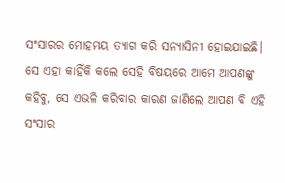ସଂସାରର ମୋହମୟ ତ୍ୟାଗ କରି ସନ୍ୟାସିନୀ ହୋଇଯାଇଛି। ସେ ଏହା କାହିଁକି କଲେ ସେହି ବିଷୟରେ ଆମେ ଆପଣଙ୍କୁ କହିବୁ, ସେ ଏଭଳି କରିବାର କାରଣ ଜାଣିଲେ ଆପଣ ବି ଏହି ସଂସାର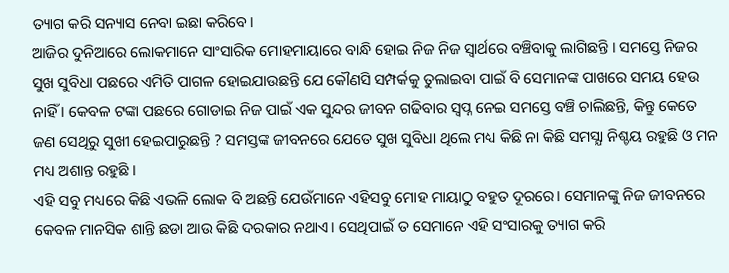ତ୍ୟାଗ କରି ସନ୍ୟାସ ନେବା ଇଛା କରିବେ।
ଆଜିର ଦୁନିଆରେ ଲୋକମାନେ ସାଂସାରିକ ମୋହମାୟାରେ ବାନ୍ଧି ହୋଇ ନିଜ ନିଜ ସ୍ଵାର୍ଥରେ ବଞ୍ଚିବାକୁ ଲାଗିଛନ୍ତି । ସମସ୍ତେ ନିଜର ସୁଖ ସୁବିଧା ପଛରେ ଏମିତି ପାଗଳ ହୋଇଯାଉଛନ୍ତି ଯେ କୌଣସି ସମ୍ପର୍କକୁ ତୁଲାଇବା ପାଇଁ ବି ସେମାନଙ୍କ ପାଖରେ ସମୟ ହେଉ ନାହିଁ । କେବଳ ଟଙ୍କା ପଛରେ ଗୋଡାଇ ନିଜ ପାଇଁ ଏକ ସୁନ୍ଦର ଜୀବନ ଗଢିବାର ସ୍ଵପ୍ନ ନେଇ ସମସ୍ତେ ବଞ୍ଚି ଚାଲିଛନ୍ତି, କିନ୍ତୁ କେତେ ଜଣ ସେଥିରୁ ସୁଖୀ ହେଇପାରୁଛନ୍ତି ? ସମସ୍ତଙ୍କ ଜୀବନରେ ଯେତେ ସୁଖ ସୁବିଧା ଥିଲେ ମଧ୍ୟ କିଛି ନା କିଛି ସମସ୍ଯା ନିଶ୍ଚୟ ରହୁଛି ଓ ମନ ମଧ୍ୟ ଅଶାନ୍ତ ରହୁଛି ।
ଏହି ସବୁ ମଧ୍ୟରେ କିଛି ଏଭଳି ଲୋକ ବି ଅଛନ୍ତି ଯେଉଁମାନେ ଏହିସବୁ ମୋହ ମାୟାଠୁ ବହୁତ ଦୂରରେ। ସେମାନଙ୍କୁ ନିଜ ଜୀବନରେ କେବଳ ମାନସିକ ଶାନ୍ତି ଛଡା ଆଉ କିଛି ଦରକାର ନଥାଏ। ସେଥିପାଇଁ ତ ସେମାନେ ଏହି ସଂସାରକୁ ତ୍ୟାଗ କରି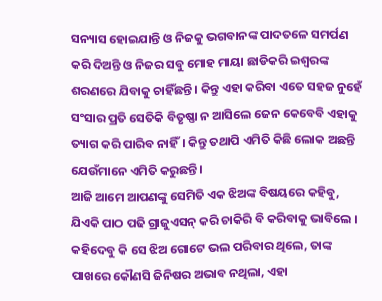ସନ୍ୟାସ ହୋଇଯାନ୍ତି ଓ ନିଜକୁ ଭଗବାନଙ୍କ ପାଦତଳେ ସମର୍ପଣ କରି ଦିଅନ୍ତି ଓ ନିଜର ସବୁ ମୋହ ମାୟା ଛାଡିକରି ଇଶ୍ୱରଙ୍କ ଶରଣରେ ଯିବାକୁ ଚାହିଁଛନ୍ତି । କିନ୍ତୁ ଏହା କରିବା ଏତେ ସହଜ ନୁହେଁ ସଂସାର ପ୍ରତି ସେତିକି ବିତୃଷ୍ଣା ନ ଆସିଲେ ଜେନ କେବେବି ଏହାକୁ ତ୍ୟାଗ କରି ପାରିବ ନାହିଁ। କିନ୍ତୁ ତଥାପି ଏମିତି କିଛି ଲୋକ ଅଛନ୍ତି ଯେଉଁମାନେ ଏମିତି କରୁଛନ୍ତି।
ଆଜି ଆମେ ଆପଣଙ୍କୁ ସେମିତି ଏକ ଝିଅଙ୍କ ବିଷୟରେ କହିବୁ, ଯିଏକି ପାଠ ପଢି ଗ୍ରାଜୁଏସନ୍ କରି ଚାକିରି ବି କରିବାକୁ ଭାବିଲେ । କହିଦେବୁ କି ସେ ଝିଅ ଗୋଟେ ଭଲ ପରିବାର ଥିଲେ, ତାଙ୍କ ପାଖରେ କୌଣସି ଜିନିଷର ଅଭାବ ନଥିଲା, ଏହା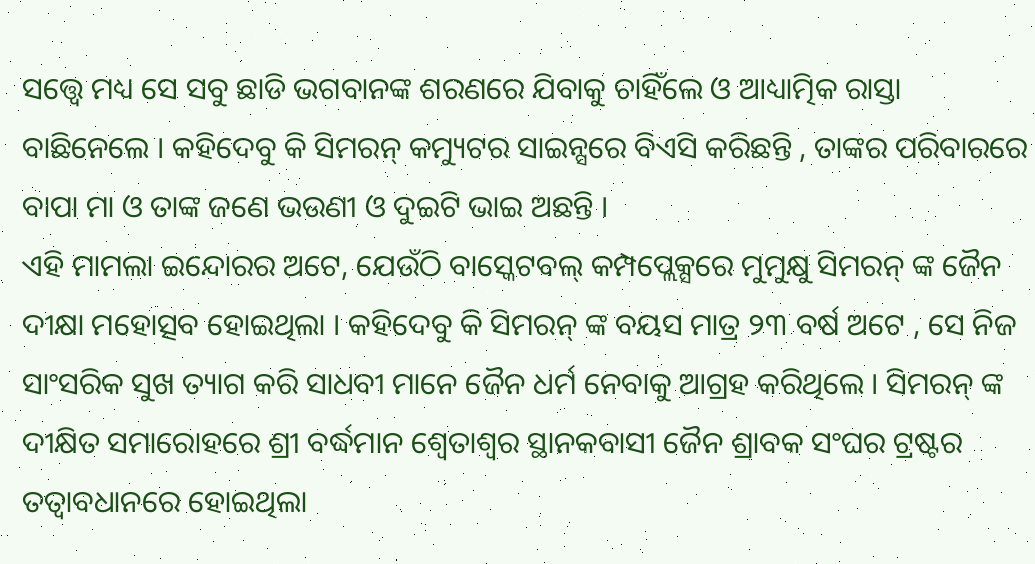ସତ୍ତ୍ୱେ ମଧ୍ୟ ସେ ସବୁ ଛାଡି ଭଗବାନଙ୍କ ଶରଣରେ ଯିବାକୁ ଚାହିଁଲେ ଓ ଆଧ୍ୟାତ୍ମିକ ରାସ୍ତା ବାଛିନେଲେ । କହିଦେବୁ କି ସିମରନ୍ କମ୍ୟୁଟର ସାଇନ୍ସରେ ବିଏସି କରିଛନ୍ତି , ତାଙ୍କର ପରିବାରରେ ବାପା ମା ଓ ତାଙ୍କ ଜଣେ ଭଉଣୀ ଓ ଦୁଇଟି ଭାଇ ଅଛନ୍ତି ।
ଏହି ମାମଲା ଇନ୍ଦୋରର ଅଟେ, ଯେଉଁଠି ବାସ୍କେଟବଲ୍ କମ୍ପପ୍ଲେକ୍ସରେ ମୁମୁକ୍ଷୁ ସିମରନ୍ ଙ୍କ ଜୈନ ଦୀକ୍ଷା ମହୋତ୍ସବ ହୋଇଥିଲା । କହିଦେବୁ କି ସିମରନ୍ ଙ୍କ ବୟସ ମାତ୍ର ୨୩ ବର୍ଷ ଅଟେ , ସେ ନିଜ ସାଂସରିକ ସୁଖ ତ୍ୟାଗ କରି ସାଧବୀ ମାନେ ଜୈନ ଧର୍ମ ନେବାକୁ ଆଗ୍ରହ କରିଥିଲେ । ସିମରନ୍ ଙ୍କ ଦୀକ୍ଷିତ ସମାରୋହରେ ଶ୍ରୀ ବର୍ଦ୍ଧମାନ ଶ୍ୱେତାଶ୍ୱର ସ୍ଥାନକବାସୀ ଜୈନ ଶ୍ରାବକ ସଂଘର ଟ୍ରଷ୍ଟର ତତ୍ୱାବଧାନରେ ହୋଇଥିଲା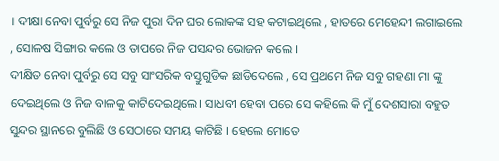। ଦୀକ୍ଷା ନେବା ପୁର୍ବରୁ ସେ ନିଜ ପୁରା ଦିନ ଘର ଲୋକଙ୍କ ସହ କଟାଇଥିଲେ , ହାତରେ ମେହେନ୍ଦୀ ଲଗାଇଲେ , ସୋଳଷ ସିଙ୍ଗାର କଲେ ଓ ତାପରେ ନିଜ ପସନ୍ଦର ଭୋଜନ କଲେ ।
ଦୀକ୍ଷିତ ନେବା ପୁର୍ବରୁ ସେ ସବୁ ସାଂସରିକ ବସ୍ତୁଗୁଡିକ ଛାଡିଦେଲେ , ସେ ପ୍ରଥମେ ନିଜ ସବୁ ଗହଣା ମା ଙ୍କୁ ଦେଇଥିଲେ ଓ ନିଜ ବାଳକୁ କାଟିଦେଇଥିଲେ। ସାଧବୀ ହେବା ପରେ ସେ କହିଲେ କି ମୁଁ ଦେଶସାରା ବହୁତ ସୁନ୍ଦର ସ୍ଥାନରେ ବୁଲିଛି ଓ ସେଠାରେ ସମୟ କାଟିଛି । ହେଲେ ମୋତେ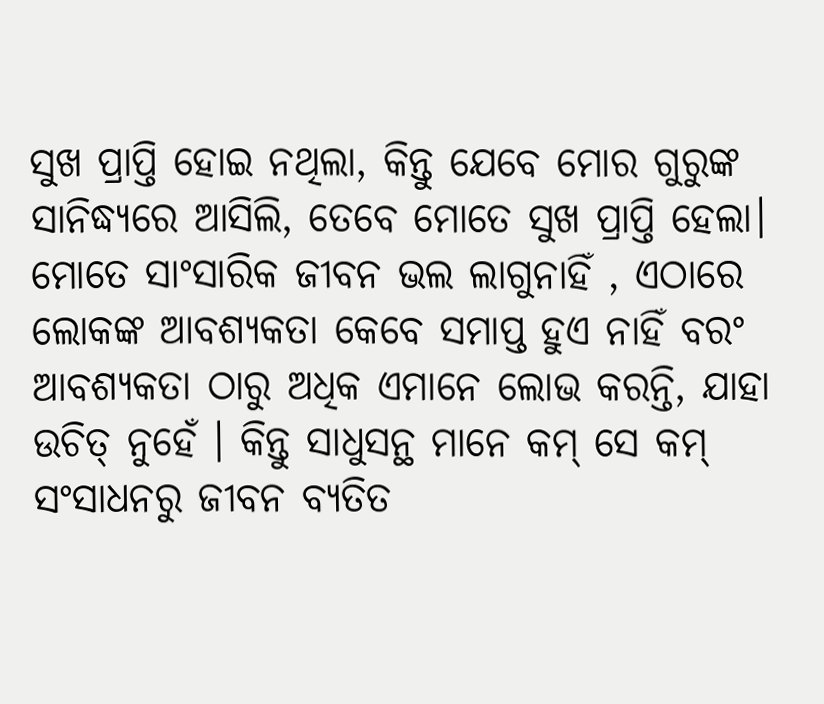ସୁଖ ପ୍ରାପ୍ତି ହୋଇ ନଥିଲା, କିନ୍ତୁ ଯେବେ ମୋର ଗୁରୁଙ୍କ ସାନିଦ୍ଧ୍ୟରେ ଆସିଲି, ତେବେ ମୋତେ ସୁଖ ପ୍ରାପ୍ତି ହେଲା। ମୋତେ ସାଂସାରିକ ଜୀବନ ଭଲ ଲାଗୁନାହିଁ , ଏଠାରେ ଲୋକଙ୍କ ଆବଶ୍ୟକତା କେବେ ସମାପ୍ତ ହୁଏ ନାହିଁ ବରଂ ଆବଶ୍ୟକତା ଠାରୁ ଅଧିକ ଏମାନେ ଲୋଭ କରନ୍ତି, ଯାହା ଉଚିତ୍ ନୁହେଁ । କିନ୍ତୁ ସାଧୁସନ୍ଥ ମାନେ କମ୍ ସେ କମ୍ ସଂସାଧନରୁ ଜୀବନ ବ୍ୟତିତ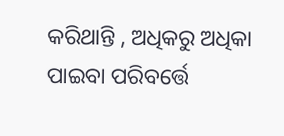କରିଥାନ୍ତି , ଅଧିକରୁ ଅଧିକା ପାଇବା ପରିବର୍ତ୍ତେ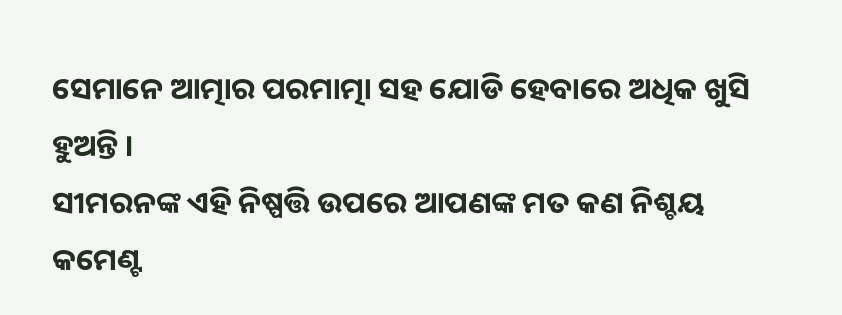ସେମାନେ ଆତ୍ମାର ପରମାତ୍ମା ସହ ଯୋଡି ହେବାରେ ଅଧିକ ଖୁସି ହୁଅନ୍ତି ।
ସୀମରନଙ୍କ ଏହି ନିଷ୍ପତ୍ତି ଉପରେ ଆପଣଙ୍କ ମତ କଣ ନିଶ୍ଚୟ କମେଣ୍ଟ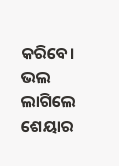କରିବେ। ଭଲ ଲାଗିଲେ ଶେୟାର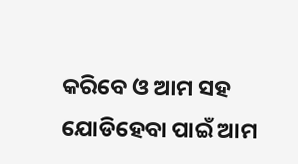କରିବେ ଓ ଆମ ସହ ଯୋଡିହେବା ପାଇଁ ଆମ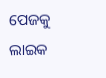ପେଜକୁ ଲାଇକ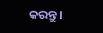କରନ୍ତୁ।